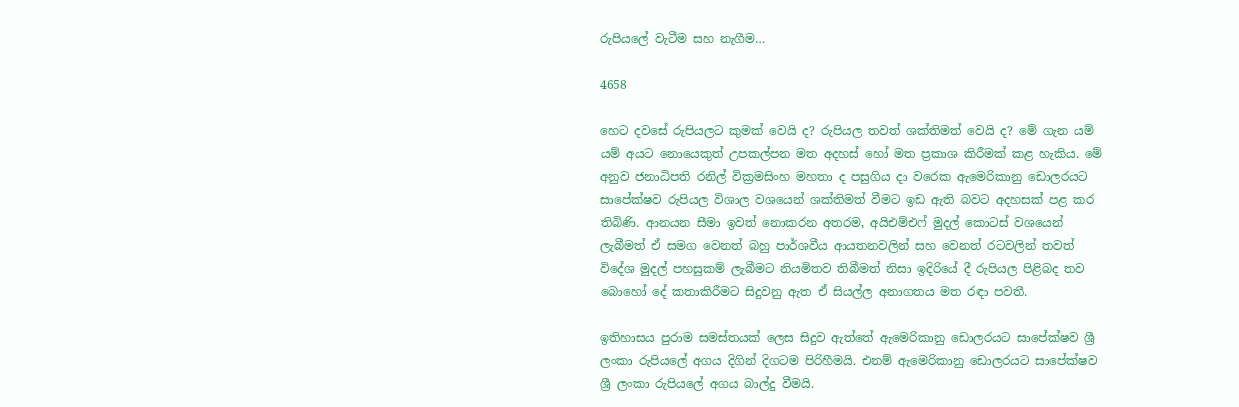රුපියලේ වැටීම සහ නැගීම…

4658

හෙට දවසේ රුපියලට කුමක් වෙයි ද? රුපියල තවත් ශක්තිමත් වෙයි ද? මේ ගැන යම් යම් අයට නොයෙකුත් උපකල්පන මත අදහස් හෝ මත ප්‍රකාශ කිරීමක් කළ හැකිය. මේ අනුව ජනාධිපති රනිල් වික්‍රමසිංහ මහතා ද පසුගිය දා වරෙක ඇමෙරිකානු ඩොලරයට සාපේක්ෂව රුපියල විශාල වශයෙන් ශක්තිමත් වීමට ඉඩ ඇති බවට අදහසක් පළ කර තිබිණි. ආනයන සීමා ඉවත් නොකරන අතරම, අයිඑම්එෆ් මුදල් කොටස් වශයෙන් ලැබීමත් ඒ සමග වෙනත් බහු පාර්ශවීය ආයතනවලින් සහ වෙනත් රටවලින් තවත් විදේශ මුදල් පහසුකම් ලැබීමට නියමිතව තිබීමත් නිසා ඉදිරියේ දී රුපියල පිළිබද තව බොහෝ දේ කතාකිරීමට සිදුවනු ඇත ඒ සියල්ල අනාගතය මත රඳා පවතී.

ඉතිහාසය පුරාම සමස්තයක් ලෙස සිදුව ඇත්තේ ඇමෙරිකානු ඩොලරයට සාපේක්ෂව ශ්‍රී ලංකා රුපියලේ අගය දිගින් දිගටම පිරිහීමයි. එනම් ඇමෙරිකානු ඩොලරයට සාපේක්ෂව ශ්‍රී ලංකා රුපියලේ අගය බාල්දු වීමයි.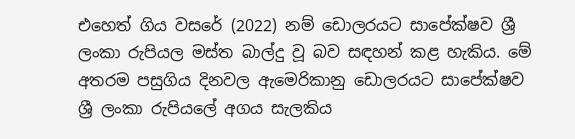එහෙත් ගිය වසරේ (2022) නම් ඩොලරයට සාපේක්ෂව ශ්‍රී ලංකා රුපියල මස්ත බාල්දු වූ බව සඳහන් කළ හැකිය. මේ අතරම පසුගිය දිනවල ඇමෙරිකානු ඩොලරයට සාපේක්ෂව ශ්‍රී ලංකා රුපියලේ අගය සැලකිය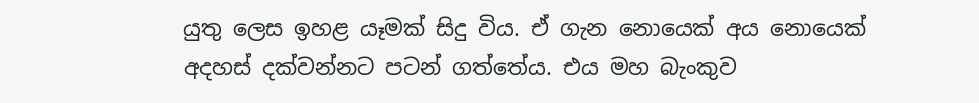යුතු ලෙස ඉහළ යෑමක් සිදු විය. ඒ ගැන නොයෙක් අය නොයෙක් අදහස් දක්වන්නට පටන් ගත්තේය. එය මහ බැංකුව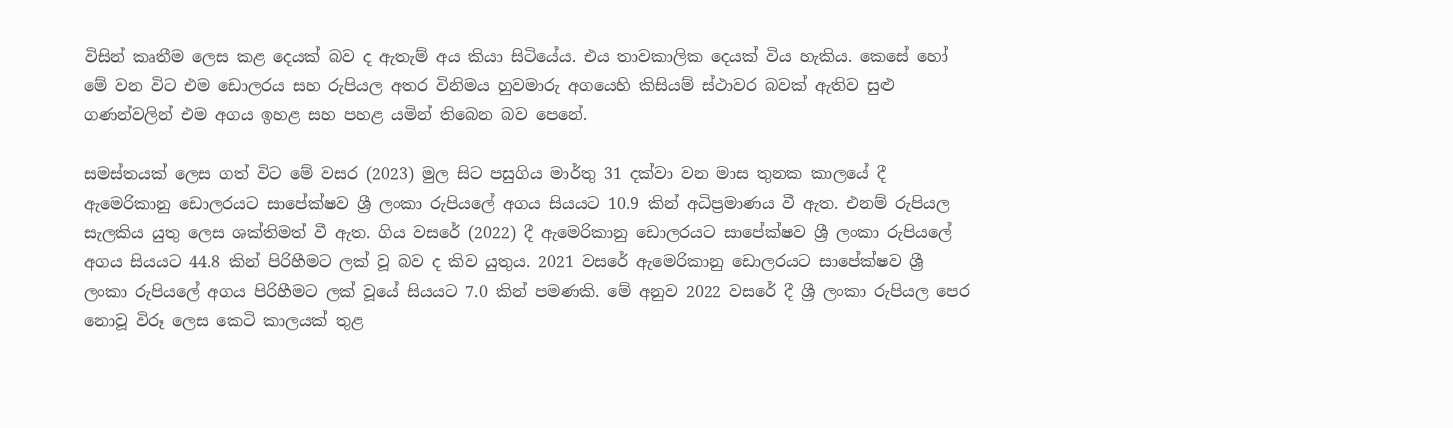විසින් කෘතීම ලෙස කළ දෙයක් බව ද ඇතැම් අය කියා සිටියේය. එය තාවකාලික දෙයක් විය හැකිය. කෙසේ හෝ මේ වන විට එම ඩොලරය සහ රුපියල අතර විනිමය හුවමාරු අගයෙහි කිසියම් ස්ථාවර බවක් ඇතිව සුළු ගණන්වලින් එම අගය ඉහළ සහ පහළ යමින් තිබෙන බව පෙනේ.

සමස්තයක් ලෙස ගත් විට මේ වසර (2023) මුල සිට පසුගිය මාර්තු 31 දක්වා වන මාස තුනක කාලයේ දී ඇමෙරිකානු ඩොලරයට සාපේක්ෂව ශ්‍රී ලංකා රුපියලේ අගය සියයට 10.9 කින් අධිප්‍රමාණය වී ඇත. එනම් රුපියල සැලකිය යුතු ලෙස ශක්තිමත් වී ඇත. ගිය වසරේ (2022) දී ඇමෙරිකානු ඩොලරයට සාපේක්ෂව ශ්‍රී ලංකා රුපියලේ අගය සියයට 44.8 කින් පිරිහීමට ලක් වූ බව ද කිව යුතුය. 2021 වසරේ ඇමෙරිකානු ඩොලරයට සාපේක්ෂව ශ්‍රී ලංකා රුපියලේ අගය පිරිහීමට ලක් වූයේ සියයට 7.0 කින් පමණකි. මේ අනුව 2022 වසරේ දී ශ්‍රී ලංකා රුපියල පෙර නොවූ විරූ ලෙස කෙටි කාලයක් තුළ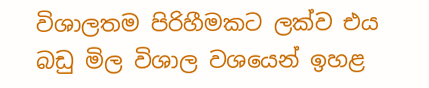විශාලතම පිරිහීමකට ලක්ව එය බඩු මිල විශාල වශයෙන් ඉහළ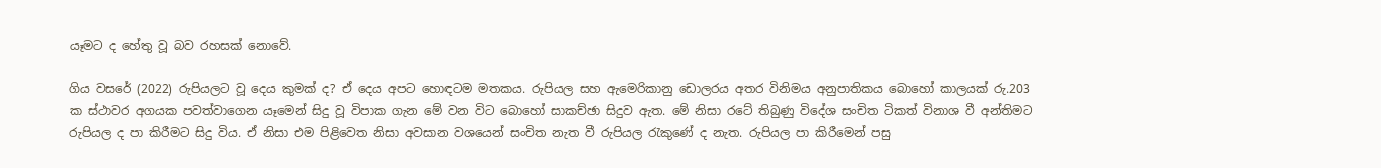යෑමට ද හේතු වූ බව රහසක් නොවේ.

ගිය වසරේ (2022) රුපියලට වූ දෙය කුමක් ද? ඒ දෙය අපට හොඳටම මතකය. රුපියල සහ ඇමෙරිකානු ඩොලරය අතර විනිමය අනුපාතිකය බොහෝ කාලයක් රු.203 ක ස්ථාවර අගයක පවත්වාගෙන යෑමෙන් සිදු වූ විපාක ගැන මේ වන විට බොහෝ සාකච්ඡා සිදුව ඇත. මේ නිසා රටේ තිබුණු විදේශ සංචිත ටිකත් විනාශ වී අන්තිමට රුපියල ද පා කිරීමට සිදු විය. ඒ නිසා එම පිළිවෙත නිසා අවසාන වශයෙන් සංචිත නැත වී රුපියල රැකුණේ ද නැත. රුපියල පා කිරීමෙන් පසු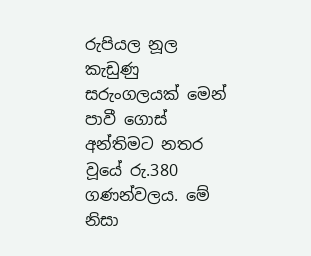රුපියල නූල කැඩුණු සරුංගලයක් මෙන් පාවී ගොස් අන්තිමට නතර වූයේ රු.380 ගණන්වලය. මේ නිසා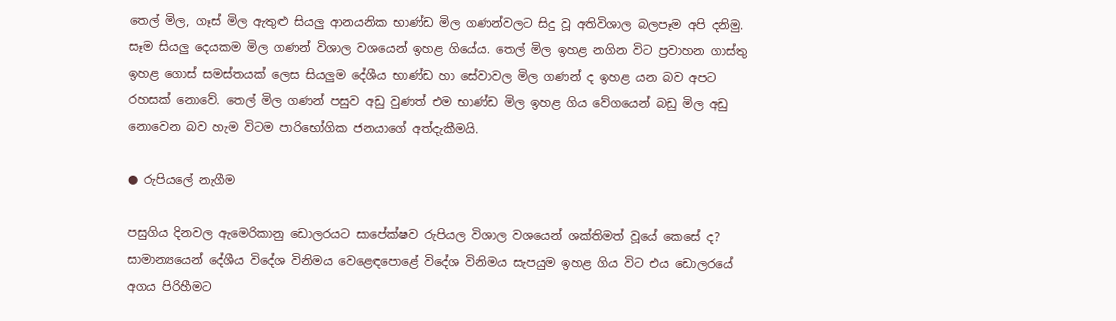තෙල් මිල, ගෑස් මිල ඇතුළු සියලු ආනයනික භාණ්ඩ මිල ගණන්වලට සිදු වූ අතිවිශාල බලපෑම අපි දනිමු. සෑම සියලු දෙයකම මිල ගණන් විශාල වශයෙන් ඉහළ ගියේය. තෙල් මිල ඉහළ නගින විට ප්‍රවාහන ගාස්තු ඉහළ ගොස් සමස්තයක් ලෙස සියලුම දේශීය භාණ්ඩ හා සේවාවල මිල ගණන් ද ඉහළ යන බව අපට රහසක් නොවේ. තෙල් මිල ගණන් පසුව අඩු වුණත් එම භාණ්ඩ මිල ඉහළ ගිය වේගයෙන් බඩු මිල අඩු නොවෙන බව හැම විටම පාරිභෝගික ජනයාගේ අත්දැකීමයි.

● රුපියලේ නැගීම

පසුගිය දිනවල ඇමෙරිකානු ඩොලරයට සාපේක්ෂව රුපියල විශාල වශයෙන් ශක්තිමත් වූයේ කෙසේ ද? සාමාන්‍යයෙන් දේශීය විදේශ විනිමය වෙළෙඳපොළේ විදේශ විනිමය සැපයුම ඉහළ ගිය විට එය ඩොලරයේ අගය පිරිහීමට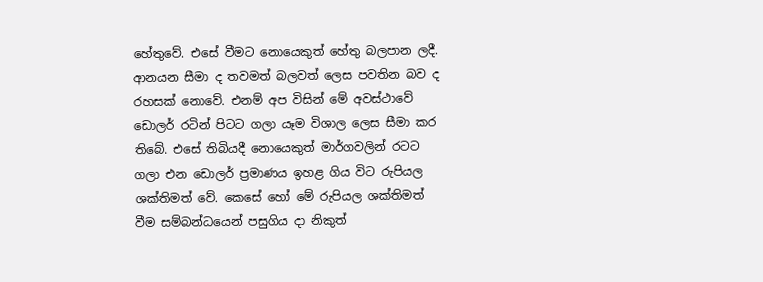හේතුවේ. එසේ වීමට නොයෙකුත් හේතු බලපාන ලදී. ආනයන සීමා ද තවමත් බලවත් ලෙස පවතින බව ද රහසක් නොවේ. එනම් අප විසින් මේ අවස්ථාවේ ඩොලර් රටින් පිටට ගලා යෑම විශාල ලෙස සීමා කර තිබේ. එසේ තිබියදී නොයෙකුත් මාර්ගවලින් රටට ගලා එන ඩොලර් ප්‍රමාණය ඉහළ ගිය විට රුපියල ශක්තිමත් වේ. කෙසේ හෝ මේ රුපියල ශක්තිමත් වීම සම්බන්ධයෙන් පසුගිය දා නිකුත්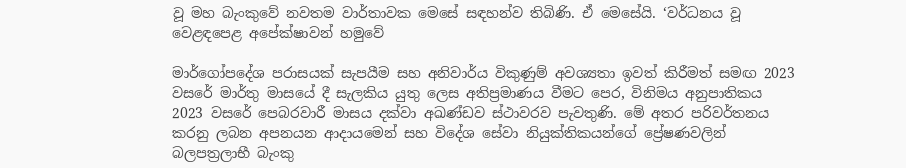වූ මහ බැංකුවේ නවතම වාර්තාවක මෙසේ සඳහන්ව තිබිණි. ඒ මෙසේයි. ‘වර්ධනය වූ වෙළඳපෙළ අපේක්ෂාවන් හමුවේ

මාර්ගෝපදේශ පරාසයක් සැපයීම සහ අනිවාර්ය විකුණුම් අවශ්‍යතා ඉවත් කිරීමත් සමඟ 2023 වසරේ මාර්තු මාසයේ දී සැලකිය යුතු ලෙස අතිප්‍රමාණය වීමට පෙර, විනිමය අනුපාතිකය 2023 වසරේ පෙබරවාරී මාසය දක්වා අඛණ්ඩව ස්ථාවරව පැවතුණි. මේ අතර පරිවර්තනය කරනු ලබන අපනයන ආදායමෙන් සහ විදේශ සේවා නියුක්තිකයන්ගේ ප්‍රේෂණවලින් බලපත්‍රලාභී බැංකු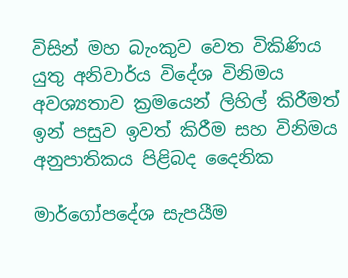විසින් මහ බැංකුව වෙත විකිණිය යුතු අනිවාර්ය විදේශ විනිමය අවශ්‍යතාව ක්‍රමයෙන් ලිහිල් කිරීමත් ඉන් පසුව ඉවත් කිරීම සහ විනිමය අනුපාතිකය පිළිබද දෛනික

මාර්ගෝපදේශ සැපයීම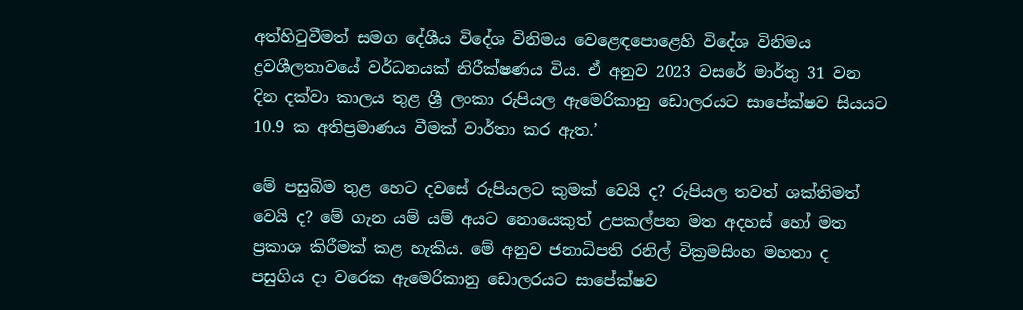අත්හිටුවීමත් සමග දේශීය විදේශ විනිමය වෙළෙඳපොළෙහි විදේශ විනිමය ද්‍රවශීලතාවයේ වර්ධනයක් නිරීක්ෂණය විය. ඒ අනුව 2023 වසරේ මාර්තු 31 වන දින දක්වා කාලය තුළ ශ්‍රී ලංකා රුපියල ඇමෙරිකානු ඩොලරයට සාපේක්ෂව සියයට 10.9 ක අතිප්‍රමාණය වීමක් වාර්තා කර ඇත.’

මේ පසුබිම තුළ හෙට දවසේ රුපියලට කුමක් වෙයි ද? රුපියල තවත් ශක්තිමත් වෙයි ද? මේ ගැන යම් යම් අයට නොයෙකුත් උපකල්පන මත අදහස් හෝ මත ප්‍රකාශ කිරීමක් කළ හැකිය. මේ අනුව ජනාධිපති රනිල් වික්‍රමසිංහ මහතා ද පසුගිය දා වරෙක ඇමෙරිකානු ඩොලරයට සාපේක්ෂව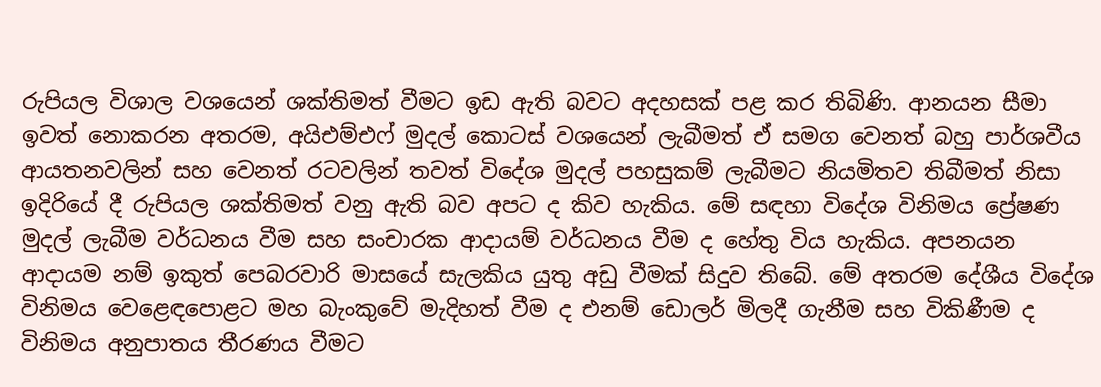රුපියල විශාල වශයෙන් ශක්තිමත් වීමට ඉඩ ඇති බවට අදහසක් පළ කර තිබිණි. ආනයන සීමා ඉවත් නොකරන අතරම, අයිඑම්එෆ් මුදල් කොටස් වශයෙන් ලැබීමත් ඒ සමග වෙනත් බහු පාර්ශවීය ආයතනවලින් සහ වෙනත් රටවලින් තවත් විදේශ මුදල් පහසුකම් ලැබීමට නියමිතව තිබීමත් නිසා ඉදිරියේ දී රුපියල ශක්තිමත් වනු ඇති බව අපට ද කිව හැකිය. මේ සඳහා විදේශ විනිමය ප්‍රේෂණ මුදල් ලැබීම වර්ධනය වීම සහ සංචාරක ආදායම් වර්ධනය වීම ද හේතු විය හැකිය. අපනයන ආදායම නම් ඉකුත් පෙබරවාරි මාසයේ සැලකිය යුතු අඩු වීමක් සිදුව තිබේ. මේ අතරම දේශීය විදේශ විනිමය වෙළෙඳපොළට මහ බැංකුවේ මැදිහත් වීම ද එනම් ඩොලර් මිලදී ගැනීම සහ විකිණීම ද විනිමය අනුපාතය තීරණය වීමට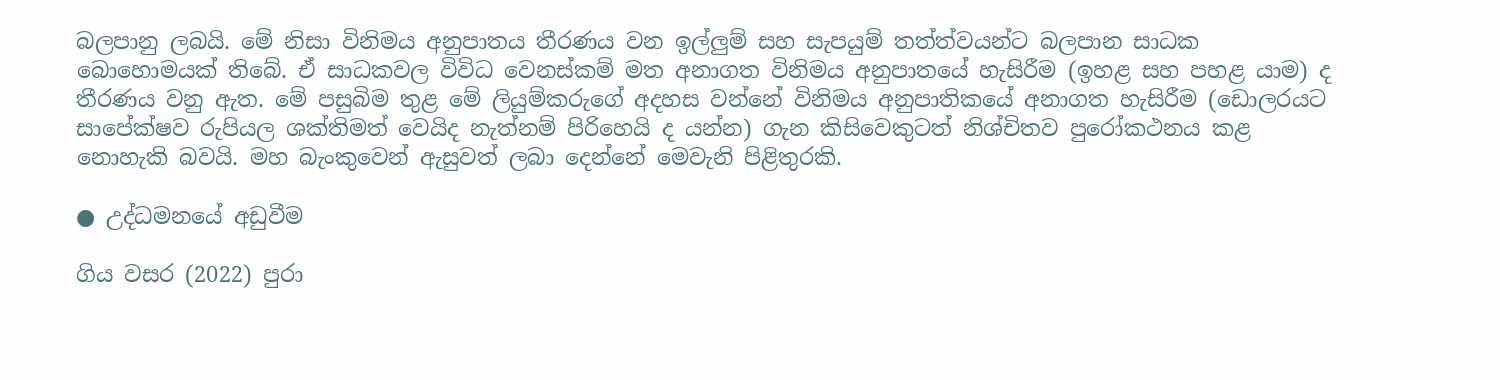බලපානු ලබයි. මේ නිසා විනිමය අනුපාතය තීරණය වන ඉල්ලුම් සහ සැපයුම් තත්ත්වයන්ට බලපාන සාධක බොහොමයක් තිබේ. ඒ සාධකවල විවිධ වෙනස්කම් මත අනාගත විනිමය අනුපාතයේ හැසිරීම (ඉහළ සහ පහළ යාම) ද තීරණය වනු ඇත. මේ පසුබිම තුළ මේ ලියුම්කරුගේ අදහස වන්නේ විනිමය අනුපාතිකයේ අනාගත හැසිරීම (ඩොලරයට සාපේක්ෂව රුපියල ශක්තිමත් වෙයිද නැත්නම් පිරිහෙයි ද යන්න) ගැන කිසිවෙකුටත් නිශ්චිතව පුරෝකථනය කළ නොහැකි බවයි. මහ බැංකුවෙන් ඇසුවත් ලබා දෙන්නේ මෙවැනි පිළිතුරකි.

● උද්ධමනයේ අඩුවීම

ගිය වසර (2022) පුරා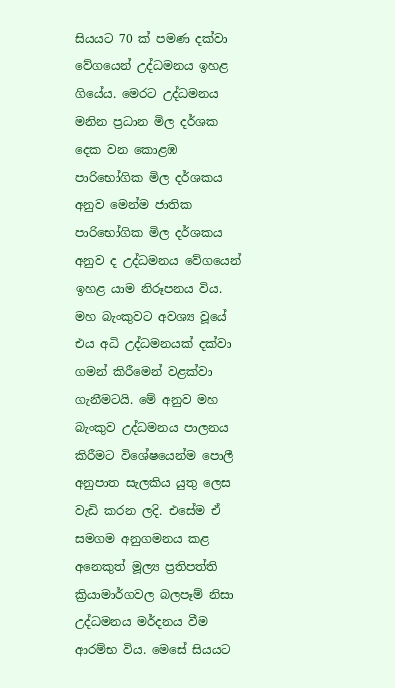සියයට 70 ක් පමණ දක්වා වේගයෙන් උද්ධමනය ඉහළ ගියේය. මෙරට උද්ධමනය මනින ප්‍රධාන මිල දර්ශක දෙක වන කොළඹ පාරිභෝගික මිල දර්ශකය අනුව මෙන්ම ජාතික පාරිභෝගික මිල දර්ශකය අනුව ද උද්ධමනය වේගයෙන් ඉහළ යාම නිරූපනය විය. මහ බැංකුවට අවශ්‍ය වූයේ එය අධි උද්ධමනයක් දක්වා ගමන් කිරීමෙන් වළක්වා ගැනීමටයි. මේ අනුව මහ බැංකුව උද්ධමනය පාලනය කිරීමට විශේෂයෙන්ම පොලී අනුපාත සැලකිය යුතු ලෙස වැඩි කරන ලදි. එසේම ඒ සමගම අනුගමනය කළ අනෙකුත් මූල්‍ය ප්‍රතිපත්ති ක්‍රියාමාර්ගවල බලපෑම් නිසා උද්ධමනය මර්දනය වීම ආරම්භ විය. මෙසේ සියයට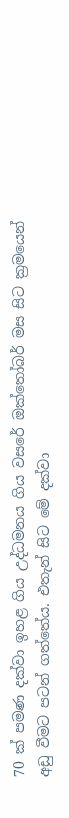70 ක් පමණ දක්වා ඉහළ ගිය උද්ධමනය ගිය වසරේ ඔක්තෝබර් මස සිට ක්‍රමයෙන් අඩු වීමට පටන් ගත්තේය. එතැන් සිට මේ දක්වා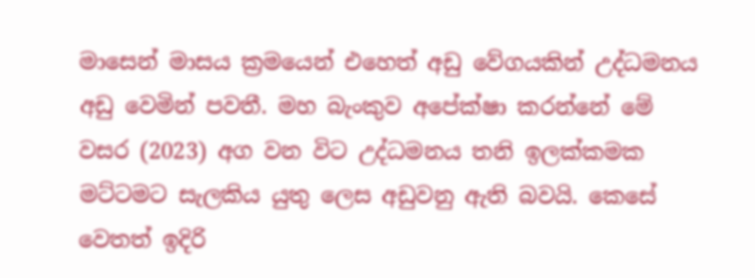මාසෙන් මාසය ක්‍රමයෙන් එහෙත් අඩු වේගයකින් උද්ධමනය අඩු වෙමින් පවතී. මහ බැංකුව අපේක්ෂා කරන්නේ මේ වසර (2023) අග වන විට උද්ධමනය තනි ඉලක්කමක මට්ටමට සැලකිය යුතු ලෙස අඩුවනු ඇති බවයි. කෙසේ වෙතත් ඉදිරි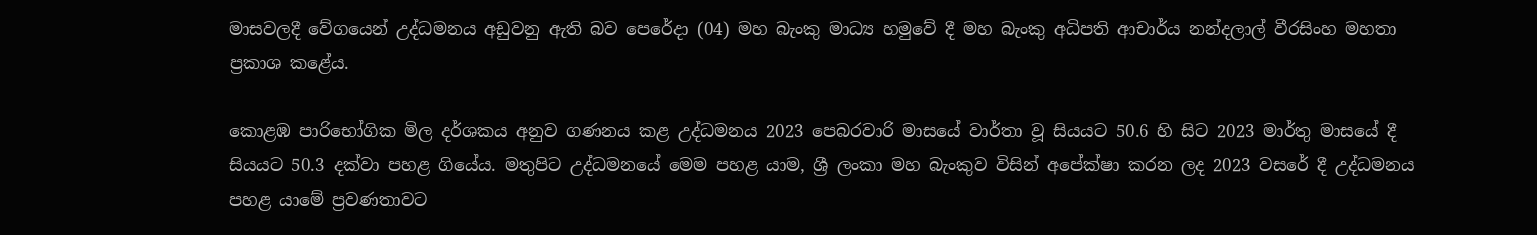මාසවලදී වේගයෙන් උද්ධමනය අඩුවනු ඇති බව පෙරේදා (04) මහ බැංකු මාධ්‍ය හමුවේ දී මහ බැංකු අධිපති ආචාර්ය නන්දලාල් වීරසිංහ මහතා ප්‍රකාශ කළේය.

කොළඹ පාරිභෝගික මිල දර්ශකය අනුව ගණනය කළ උද්ධමනය 2023 පෙබරවාරි මාසයේ වාර්තා වූ සියයට 50.6 හි සිට 2023 මාර්තු මාසයේ දී සියයට 50.3 දක්වා පහළ ගියේය. මතුපිට උද්ධමනයේ මෙම පහළ යාම, ශ්‍රී ලංකා මහ බැංකුව විසින් අපේක්ෂා කරන ලද 2023 වසරේ දී උද්ධමනය පහළ යාමේ ප්‍රවණතාවට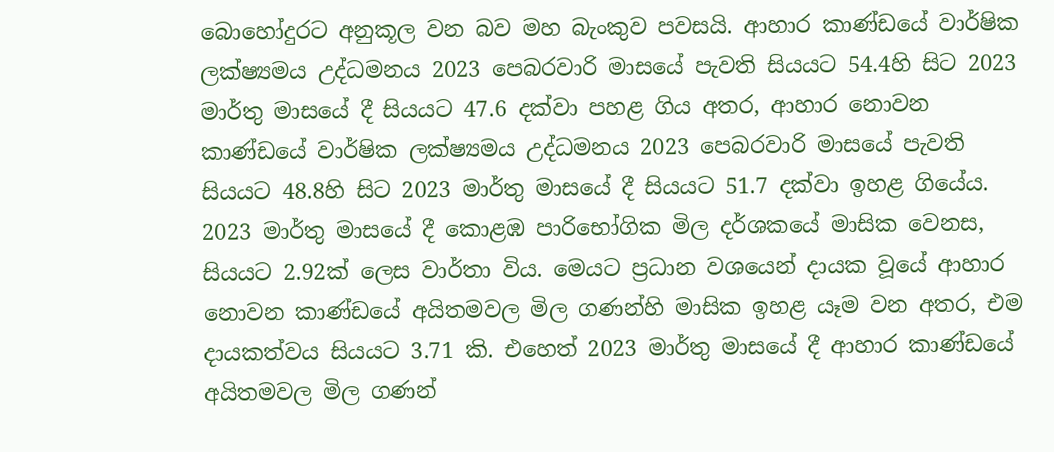බොහෝදුරට අනුකූල වන බව මහ බැංකුව පවසයි. ආහාර කාණ්ඩයේ වාර්ෂික ලක්ෂ්‍යමය උද්ධමනය 2023 පෙබරවාරි මාසයේ පැවති සියයට 54.4හි සිට 2023 මාර්තු මාසයේ දී සියයට 47.6 දක්වා පහළ ගිය අතර, ආහාර නොවන කාණ්ඩයේ වාර්ෂික ලක්ෂ්‍යමය උද්ධමනය 2023 පෙබරවාරි මාසයේ පැවති සියයට 48.8හි සිට 2023 මාර්තු මාසයේ දී සියයට 51.7 දක්වා ඉහළ ගියේය. 2023 මාර්තු මාසයේ දී කොළඹ පාරිභෝගික මිල දර්ශකයේ මාසික වෙනස, සියයට 2.92ක් ලෙස වාර්තා විය. මෙයට ප්‍රධාන වශයෙන් දායක වූයේ ආහාර නොවන කාණ්ඩයේ අයිතමවල මිල ගණන්හි මාසික ඉහළ යෑම වන අතර, එම දායකත්වය සියයට 3.71 කි. එහෙත් 2023 මාර්තු මාසයේ දී ආහාර කාණ්ඩයේ අයිතමවල මිල ගණන්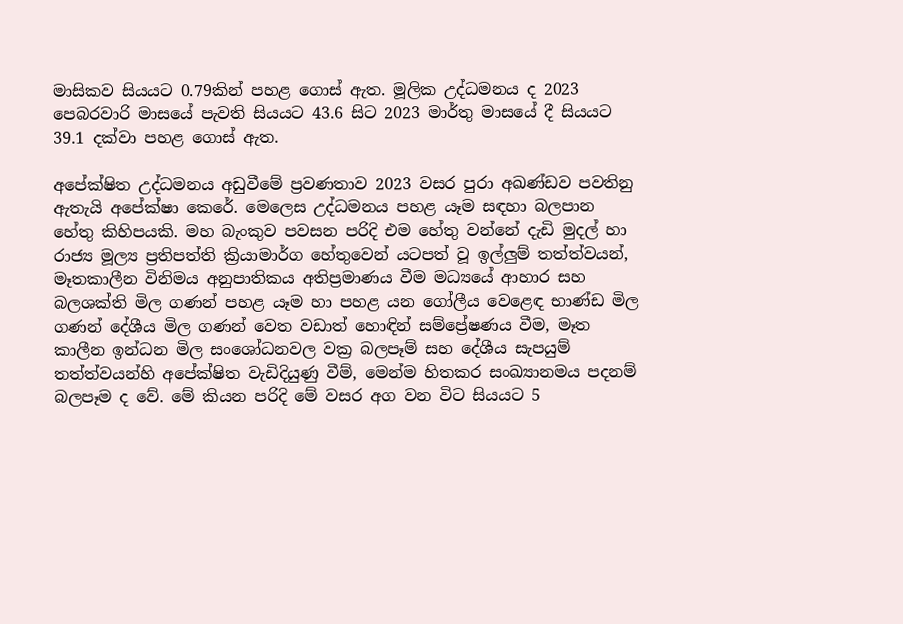මාසිකව සියයට 0.79කින් පහළ ගොස් ඇත. මූලික උද්ධමනය ද 2023 පෙබරවාරි මාසයේ පැවති සියයට 43.6 සිට 2023 මාර්තු මාසයේ දී සියයට 39.1 දක්වා පහළ ගොස් ඇත.

අපේක්ෂිත උද්ධමනය අඩුවීමේ ප්‍රවණතාව 2023 වසර පුරා අඛණ්ඩව පවතිනු ඇතැයි අපේක්ෂා කෙරේ. මෙලෙස උද්ධමනය පහළ යෑම සඳහා බලපාන හේතු කිහිපයකි. මහ බැංකුව පවසන පරිදි එම හේතු වන්නේ දැඩි මුදල් හා රාජ්‍ය මූල්‍ය ප්‍රතිපත්ති ක්‍රියාමාර්ග හේතුවෙන් යටපත් වූ ඉල්ලුම් තත්ත්වයන්, මෑතකාලීන විනිමය අනුපාතිකය අතිප්‍රමාණය වීම මධ්‍යයේ ආහාර සහ බලශක්ති මිල ගණන් පහළ යෑම හා පහළ යන ගෝලීය වෙළෙඳ භාණ්ඩ මිල ගණන් දේශීය මිල ගණන් වෙත වඩාත් හොඳින් සම්ප්‍රේෂණය වීම, මෑත කාලීන ඉන්ධන මිල සංශෝධනවල වක්‍ර බලපෑම් සහ දේශීය සැපයුම් තත්ත්වයන්හි අපේක්ෂිත වැඩිදියුණු වීම්, මෙන්ම හිතකර සංඛ්‍යානමය පදනම් බලපෑම ද වේ. මේ කියන පරිදි මේ වසර අග වන විට සියයට 5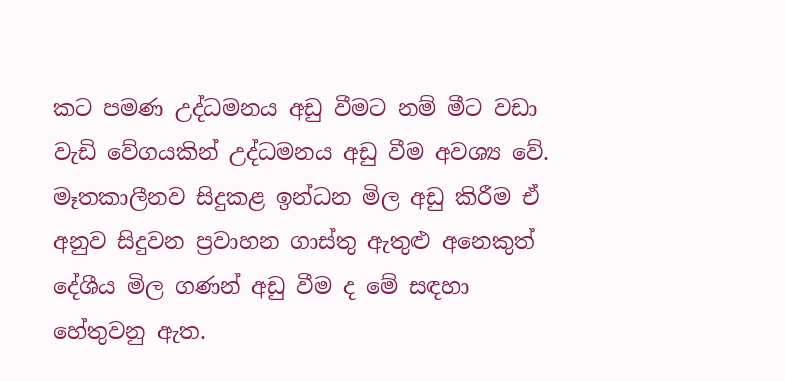කට පමණ උද්ධමනය අඩු වීමට නම් මීට වඩා වැඩි වේගයකින් උද්ධමනය අඩු වීම අවශ්‍ය වේ. මෑතකාලීනව සිදුකළ ඉන්ධන මිල අඩු කිරීම ඒ අනුව සිදුවන ප්‍රවාහන ගාස්තු ඇතුළු අනෙකුත් දේශීය මිල ගණන් අඩු වීම ද මේ සඳහා හේතුවනු ඇත.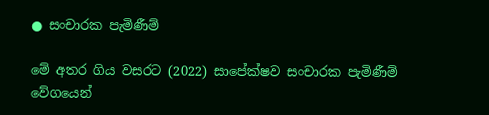● සංචාරක පැමිණීම්

මේ අතර ගිය වසරට (2022) සාපේක්ෂව සංචාරක පැමිණීම් වේගයෙන්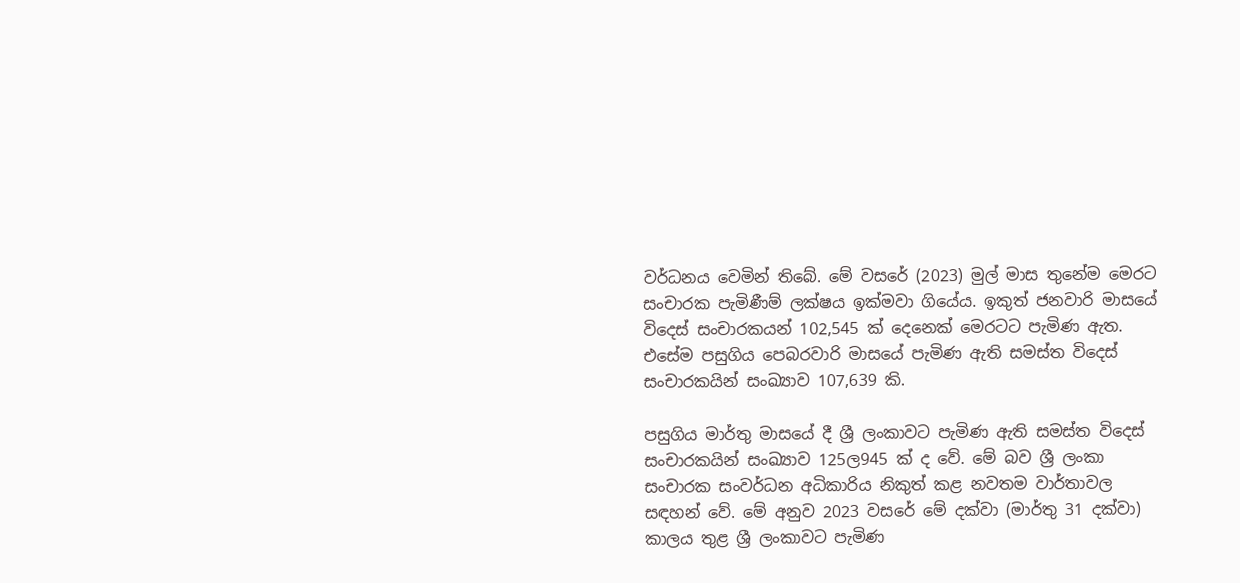වර්ධනය වෙමින් තිබේ. මේ වසරේ (2023) මුල් මාස තුනේම මෙරට සංචාරක පැමිණීම් ලක්ෂය ඉක්මවා ගියේය. ඉකුත් ජනවාරි මාසයේ විදෙස් සංචාරකයන් 102,545 ක් දෙනෙක් මෙරටට පැමිණ ඇත. එසේම පසුගිය පෙබරවාරි මාසයේ පැමිණ ඇති සමස්ත විදෙස් සංචාරකයින් සංඛ්‍යාව 107,639 කි.

පසුගිය මාර්තු මාසයේ දී ශ්‍රී ලංකාවට පැමිණ ඇති සමස්ත විදෙස් සංචාරකයින් සංඛ්‍යාව 125ල945 ක් ද වේ. මේ බව ශ්‍රී ලංකා සංචාරක සංවර්ධන අධිකාරිය නිකුත් කළ නවතම වාර්තාවල සඳහන් වේ. මේ අනුව 2023 වසරේ මේ දක්වා (මාර්තු 31 දක්වා) කාලය තුළ ශ්‍රී ලංකාවට පැමිණ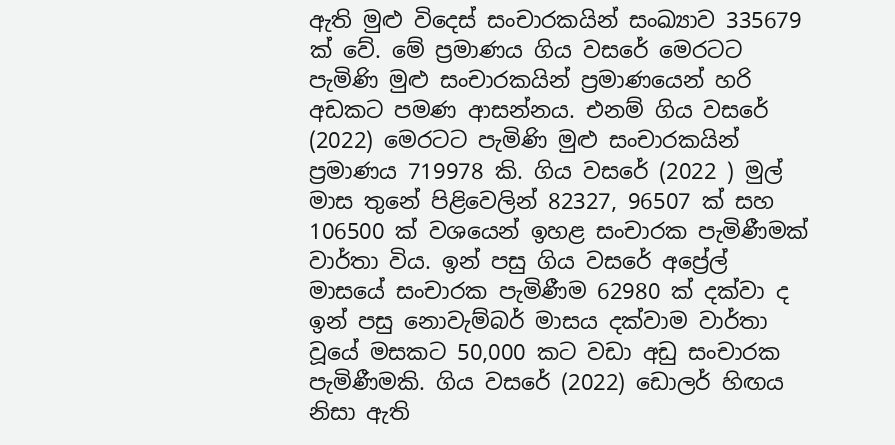ඇති මුළු විදෙස් සංචාරකයින් සංඛ්‍යාව 335679 ක් වේ. මේ ප්‍රමාණය ගිය වසරේ මෙරටට පැමිණි මුළු සංචාරකයින් ප්‍රමාණයෙන් හරි අඩකට පමණ ආසන්නය. එනම් ගිය වසරේ (2022) මෙරටට පැමිණි මුළු සංචාරකයින් ප්‍රමාණය 719978 කි. ගිය වසරේ (2022 ) මුල් මාස තුනේ පිළිවෙලින් 82327, 96507 ක් සහ 106500 ක් වශයෙන් ඉහළ සංචාරක පැමිණීමක් වාර්තා විය. ඉන් පසු ගිය වසරේ අප්‍රේල් මාසයේ සංචාරක පැමිණීම 62980 ක් දක්වා ද ඉන් පසු නොවැම්බර් මාසය දක්වාම වාර්තා වූයේ මසකට 50,000 කට වඩා අඩු සංචාරක පැමිණීමකි. ගිය වසරේ (2022) ඩොලර් හිඟය නිසා ඇති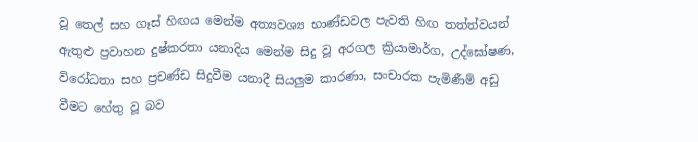වූ තෙල් සහ ගෑස් හිඟය මෙන්ම අත්‍යවශ්‍ය භාණ්ඩවල පැවති හිඟ තත්ත්වයන් ඇතුළු ප්‍රවාහන දුෂ්කරතා යනාදිය මෙන්ම සිදු වූ අරගල ක්‍රියාමාර්ග, උද්ඝෝෂණ, විරෝධතා සහ ප්‍රචණ්ඩ සිදුවීම යනාදී සියලුම කාරණා, සංචාරක පැමිණීම් අඩු වීමට හේතු වූ බව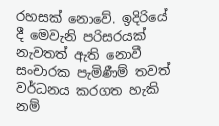රහසක් නොවේ. ඉදිරියේ දී මෙවැනි පරිසරයක් නැවතත් ඇති නොවී සංචාරක පැමිණීම් තවත් වර්ධනය කරගත හැකි නම්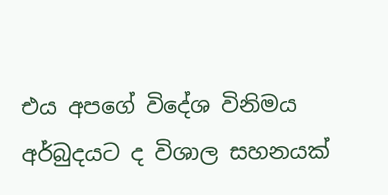එය අපගේ විදේශ විනිමය අර්බුදයට ද විශාල සහනයක්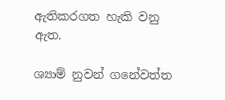ඇතිකරගත හැකි වනු ඇත.

ශ්‍යාම් නුවන් ගනේවත්ත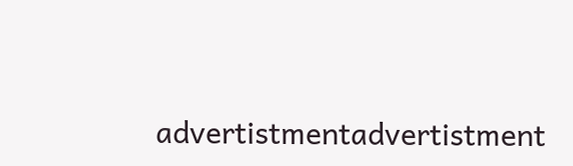advertistmentadvertistment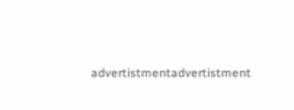advertistmentadvertistment